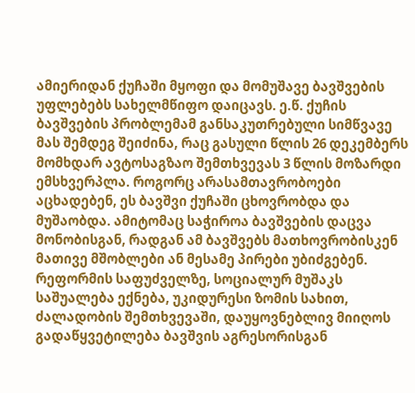ამიერიდან ქუჩაში მყოფი და მომუშავე ბავშვების უფლებებს სახელმწიფო დაიცავს. ე.წ. ქუჩის ბავშვების პრობლემამ განსაკუთრებული სიმწვავე მას შემდეგ შეიძინა, რაც გასული წლის 26 დეკემბერს მომხდარ ავტოსაგზაო შემთხვევას 3 წლის მოზარდი ემსხვერპლა. როგორც არასამთავრობოები აცხადებენ, ეს ბავშვი ქუჩაში ცხოვრობდა და მუშაობდა. ამიტომაც საჭიროა ბავშვების დაცვა მონობისგან, რადგან ამ ბავშვებს მათხოვრობისკენ მათივე მშობლები ან მესამე პირები უბიძგებენ.
რეფორმის საფუძველზე, სოციალურ მუშაკს საშუალება ექნება, უკიდურესი ზომის სახით, ძალადობის შემთხვევაში, დაუყოვნებლივ მიიღოს გადაწყვეტილება ბავშვის აგრესორისგან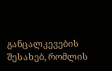განცალკევების შესახებ, რომლის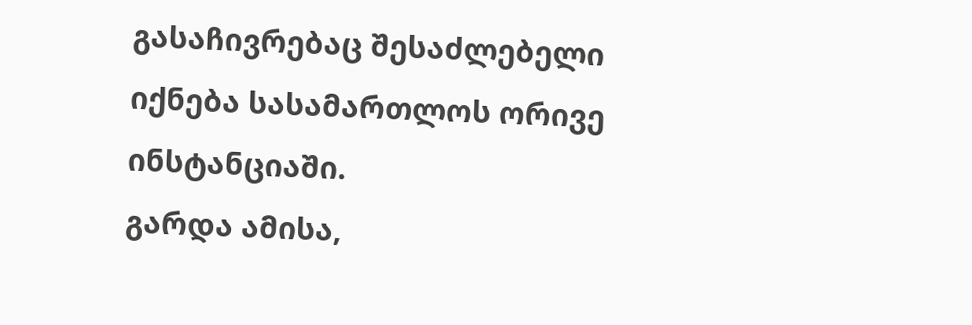გასაჩივრებაც შესაძლებელი იქნება სასამართლოს ორივე ინსტანციაში.
გარდა ამისა,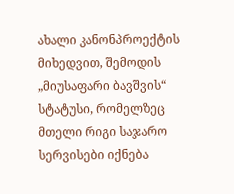ახალი კანონპროექტის მიხედვით, შემოდის „მიუსაფარი ბავშვის“ სტატუსი, რომელზეც მთელი რიგი საჯარო სერვისები იქნება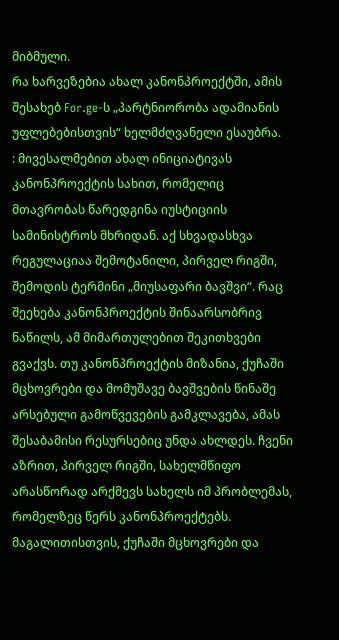მიბმული.
რა ხარვეზებია ახალ კანონპროექტში, ამის შესახებ For.ge-ს „პარტნიორობა ადამიანის უფლებებისთვის“ ხელმძღვანელი ესაუბრა.
: მივესალმებით ახალ ინიციატივას კანონპროექტის სახით, რომელიც მთავრობას წარედგინა იუსტიციის სამინისტროს მხრიდან. აქ სხვადასხვა რეგულაციაა შემოტანილი, პირველ რიგში, შემოდის ტერმინი „მიუსაფარი ბავშვი“. რაც შეეხება კანონპროექტის შინაარსობრივ ნაწილს, ამ მიმართულებით შეკითხვები გვაქვს. თუ კანონპროექტის მიზანია, ქუჩაში მცხოვრები და მომუშავე ბავშვების წინაშე არსებული გამოწვევების გამკლავება, ამას შესაბამისი რესურსებიც უნდა ახლდეს. ჩვენი აზრით, პირველ რიგში, სახელმწიფო არასწორად არქმევს სახელს იმ პრობლემას, რომელზეც წერს კანონპროექტებს. მაგალითისთვის, ქუჩაში მცხოვრები და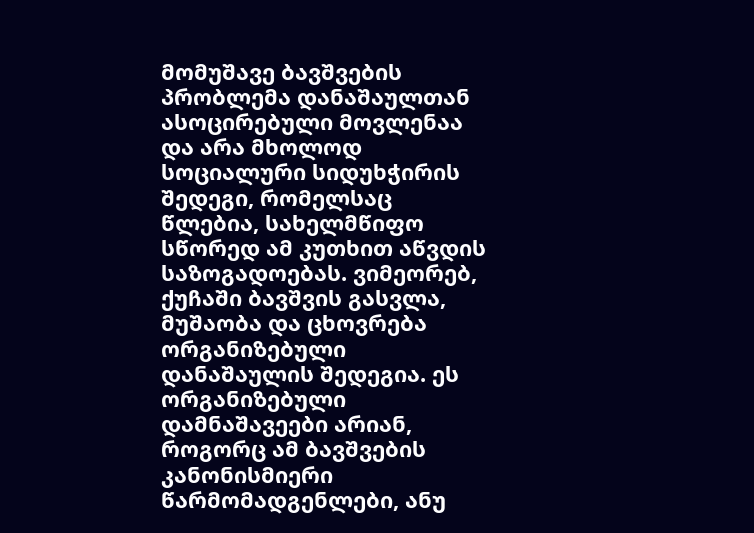მომუშავე ბავშვების პრობლემა დანაშაულთან ასოცირებული მოვლენაა და არა მხოლოდ სოციალური სიდუხჭირის შედეგი, რომელსაც წლებია, სახელმწიფო სწორედ ამ კუთხით აწვდის საზოგადოებას. ვიმეორებ, ქუჩაში ბავშვის გასვლა, მუშაობა და ცხოვრება ორგანიზებული დანაშაულის შედეგია. ეს ორგანიზებული დამნაშავეები არიან, როგორც ამ ბავშვების კანონისმიერი წარმომადგენლები, ანუ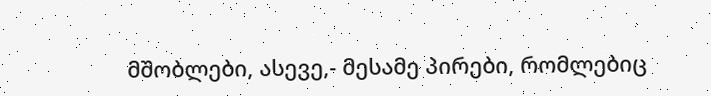მშობლები, ასევე,- მესამე პირები, რომლებიც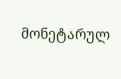მონეტარულ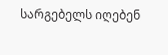სარგებელს იღებენ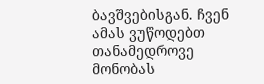ბავშვებისგან. ჩვენ ამას ვუწოდებთ თანამედროვე მონობას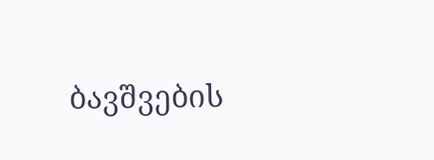ბავშვების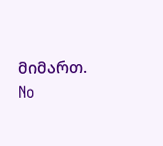მიმართ.
No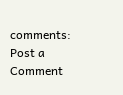comments:
Post a Comment